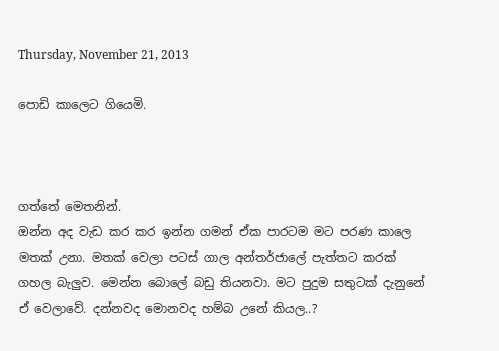Thursday, November 21, 2013

පොඩි කාලෙට ගියෙමි.



ගත්තේ මෙතනින්.
ඔන්න අද වැඩ කර කර ඉන්න ගමන් ඒක පාරටම මට පරණ කාලෙ මතක් උනා. මතක් වෙලා පටස් ගාල අන්තර්ජාලේ පැත්තට කරක් ගහල බැලුව. මෙන්න බොලේ බඩු තියනවා. මට පුදුම සතුටක් දැනුනේ ඒ වෙලාවේ. දන්නවද මොනවද හම්බ උනේ කියල..?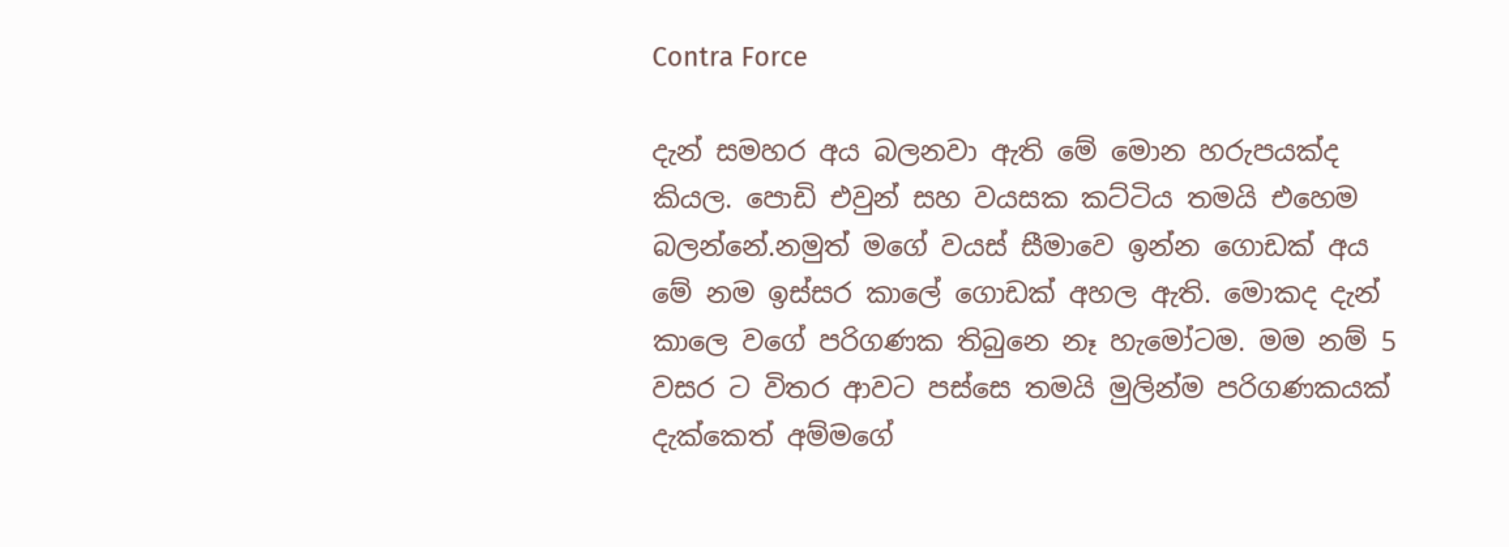Contra Force

දැන් සමහර අය බලනවා ඇති මේ මොන හරුපයක්ද කියල. පොඩි එවුන් සහ වයසක කට්ටිය තමයි එහෙම බලන්නේ.නමුත් මගේ වයස් සීමාවෙ ඉන්න ගොඩක් අය මේ නම ඉස්සර කාලේ ගොඩක් අහල ඇති. මොකද දැන් කාලෙ වගේ පරිගණක තිබුනෙ නෑ හැමෝටම. මම නම් 5 වසර ට විතර ආවට පස්සෙ තමයි මුලින්ම පරිගණකයක් දැක්කෙත් අම්මගේ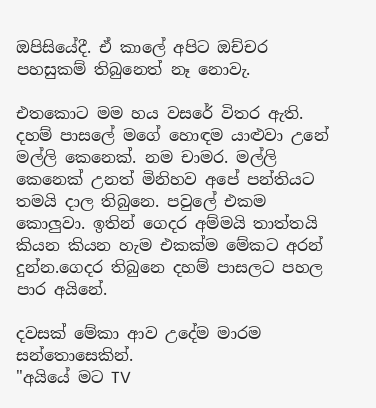ඔපිසියේදී. ඒ කාලේ අපිට ඔච්චර පහසුකම් තිබුනෙත් නෑ නොවැ.

එතකොට මම හය වසරේ විතර ඇති. දහම් පාසලේ මගේ හොඳම යාළුවා උනේ මල්ලි කෙනෙක්. නම චාමර. මල්ලි කෙනෙක් උනත් මිනිහව අපේ පන්තියට තමයි දාල තිබුනෙ. පවුලේ එකම කොලුවා. ඉතින් ගෙදර අම්මයි තාත්තයි කියන කියන හැම එකක්ම මේකට අරන් දුන්න.ගෙදර තිබුනෙ දහම් පාසලට පහල පාර අයිනේ.

දවසක් මේකා ආව උදේම මාරම සන්තොසෙකින්.
"අයියේ මට TV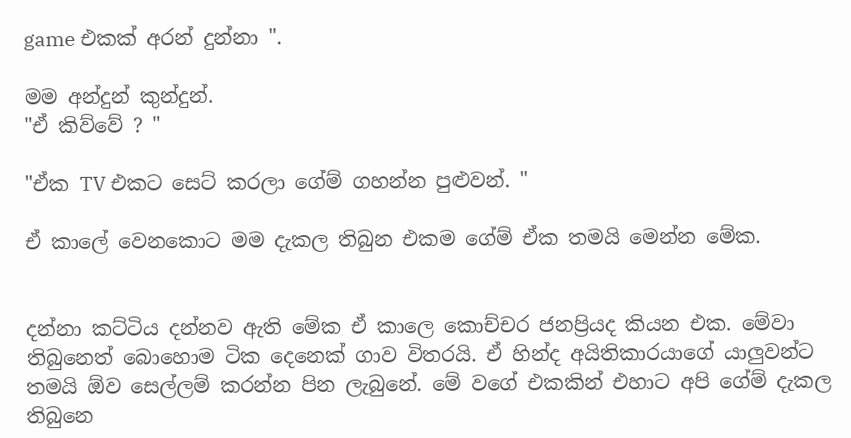game එකක් අරන් දුන්නා ".

මම අන්දුන් කුන්දුන්.
"ඒ කිව්වේ ? "

"ඒක TV එකට සෙට් කරලා ගේම් ගහන්න පුළුවන්. "

ඒ කාලේ වෙනකොට මම දැකල තිබුන එකම ගේම් ඒක තමයි මෙන්න මේක.


දන්නා කට්ටිය දන්නව ඇති මේක ඒ කාලෙ කොච්චර ජනප්‍රියද කියන එක. මේවා තිබුනෙත් බොහොම ටික දෙනෙක් ගාව විතරයි. ඒ හින්ද අයිතිකාරයාගේ යාලුවන්ට තමයි ඕව සෙල්ලම් කරන්න පින ලැබුනේ. මේ වගේ එකකින් එහාට අපි ගේම් දැකල තිබුනෙ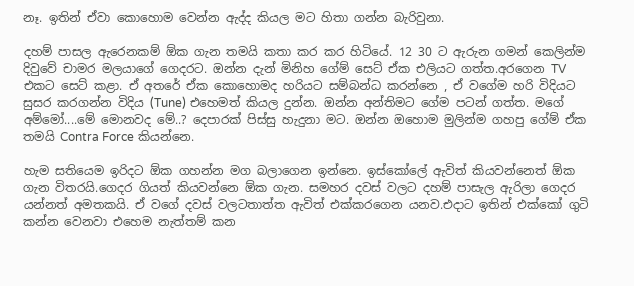නෑ. ඉතින් ඒවා කොහොම වෙන්න ඇද්ද කියල මට හිතා ගන්න බැරිවුනා.

දහම් පාසල ඇරෙනකම් ඕක ගැන තමයි කතා කර කර හිටියේ. 12 30 ට ඇරුන ගමන් කෙලින්ම දිවුවේ චාමර මලයාගේ ගෙදරට. ඔන්න දැන් මිනිහ ගේම් සෙට් ඒක එලියට ගත්ත.අරගෙන TV එකට සෙට් කළා. ඒ අතරේ ඒක කොහොමද හරියට සම්බන්ධ කරන්නෙ , ඒ වගේම හරි විදියට සුසර කරගන්න විදිය (Tune) එහෙමත් කියල දුන්න. ඔන්න අන්තිමට ගේම පටන් ගත්ත. මගේ අම්මෝ....මේ මොනවද මේ..? දෙපාරක් පිස්සු හැදුනා මට. ඔන්න ඔහොම මුලින්ම ගහපු ගේම් ඒක තමයි Contra Force කියන්නෙ.

හැම සතියෙම ඉරිදට ඕක ගහන්න මග බලාගෙන ඉන්නෙ. ඉස්කෝලේ ඇවිත් කියවන්නෙත් ඕක ගැන විතරයි.ගෙදර ගියත් කියවන්නෙ ඕක ගැන. සමහර දවස් වලට දහම් පාසැල ඇරිලා ගෙදර යන්නත් අමතකයි. ඒ වගේ දවස් වලටතාත්ත ඇවිත් එක්කරගෙන යනව.එදාට ඉතින් එක්කෝ ගුටි කන්න වෙනවා එහෙම නැත්තම් කන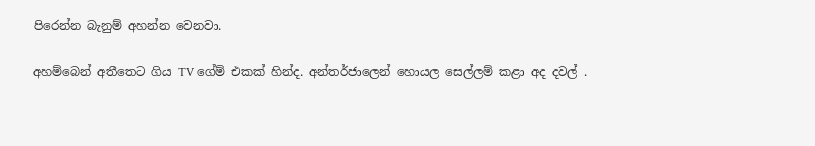පිරෙන්න බැනුම් අහන්න වෙනවා.

අහම්බෙන් අතීතෙට ගිය TV ගේම් එකක් හින්ද. අන්තර්ජාලෙන් හොයල සෙල්ලම් කළා අද දවල් .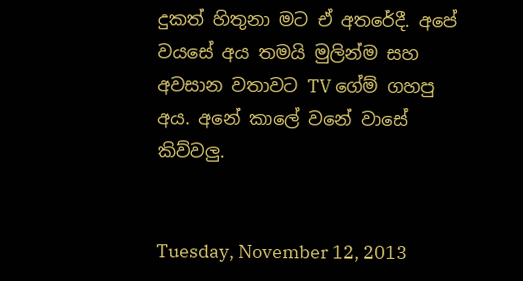දුකත් හිතුනා මට ඒ අතරේදී. අපේ වයසේ අය තමයි මුලින්ම සහ අවසාන වතාවට TV ගේම් ගහපු අය. අනේ කාලේ වනේ වාසේ කිව්වලු.


Tuesday, November 12, 2013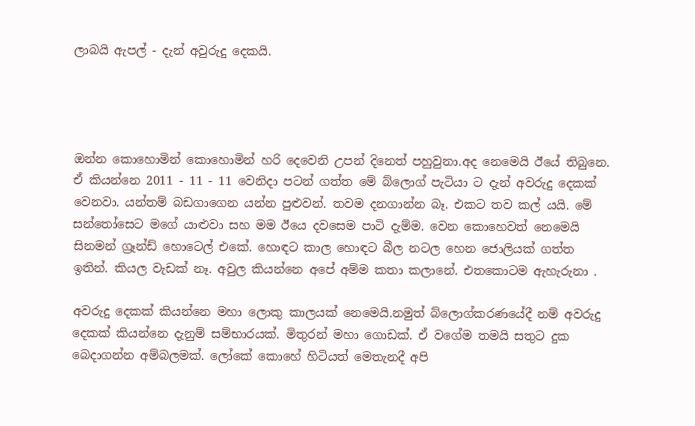ලාබයි ඇපල් - දැන් අවුරුදු දෙකයි.




ඔන්න කොහොමින් කොහොමින් හරි දෙවෙනි උපන් දිනෙත් පහුවුනා.අද නෙමෙයි ඊයේ තිබුනෙ. ඒ කියන්නෙ 2011 - 11 - 11 වෙනිදා පටන් ගත්ත මේ බ්ලොග් පැටියා ට දැන් අවරුදු දෙකක් වෙනවා. යන්තම් බඩගාගෙන යන්න පුළුවන්. තවම දනගාන්න බෑ. එකට තව කල් යයි. මේ සන්තෝසෙට මගේ යාළුවා සහ මම ඊයෙ දවසෙම පාටි දැම්ම. වෙන කොහෙවත් නෙමෙයි සිනමන් ග්‍රෑන්ඩ් හොටෙල් එකේ. හොඳට කාල හොඳට බීල නටල හෙන ජොලියක් ගත්ත ඉතින්. කියල වැඩක් නෑ. අවුල කියන්නෙ අපේ අම්ම කතා කලානේ. එතකොටම ඇහැරුනා .

අවරුදු දෙකක් කියන්නෙ මහා ලොකු කාලයක් නෙමෙයි.නමුත් බ්ලොග්කරණයේදී නම් අවරුදු දෙකක් කියන්නෙ දැනුම් සම්භාරයක්. මිතුරන් මහා ගොඩක්. ඒ වගේම තමයි සතුට දුක බෙදාගන්න අම්බලමක්. ලෝකේ කොහේ හිටියත් මෙතැනදී අපි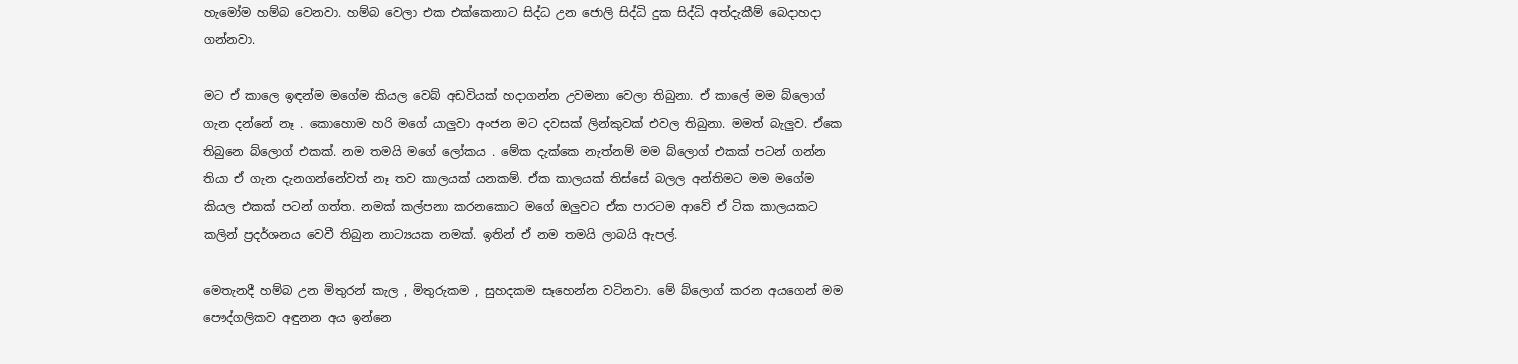හැමෝම හම්බ වෙනවා. හම්බ වෙලා එක එක්කෙනාට සිද්ධ උන ජොලි සිද්ධි දුක සිද්ධි අත්දැකීම් බෙදාහදා ගන්නවා.

මට ඒ කාලෙ ඉඳන්ම මගේම කියල වෙබ් අඩවියක් හදාගන්න උවමනා වෙලා තිබුනා. ඒ කාලේ මම බ්ලොග් ගැන දන්නේ නෑ . කොහොම හරි මගේ යාලුවා අංජන මට දවසක් ලින්කුවක් එවල තිබුනා. මමත් බැලුව. ඒකෙ තිබුනෙ බ්ලොග් එකක්. නම තමයි මගේ ලෝකය . මේක දැක්කෙ නැත්නම් මම බ්ලොග් එකක් පටන් ගන්න තියා ඒ ගැන දැනගන්නේවත් නෑ තව කාලයක් යනකම්. ඒක කාලයක් තිස්සේ බලල අන්තිමට මම මගේම කියල එකක් පටන් ගත්ත. නමක් කල්පනා කරනකොට මගේ ඔලුවට ඒක පාරටම ආවේ ඒ ටික කාලයකට කලින් ප්‍රදර්ශනය වෙවී තිබුන නාට්‍යයක නමක්. ඉතින් ඒ නම තමයි ලාබයි ඇපල්.

මෙතැනදී හම්බ උන මිතුරන් කැල , මිතුරුකම , සුහදකම සෑහෙන්න වටිනවා. මේ බ්ලොග් කරන අයගෙන් මම පෞද්ගලිකව අඳුනන අය ඉන්නෙ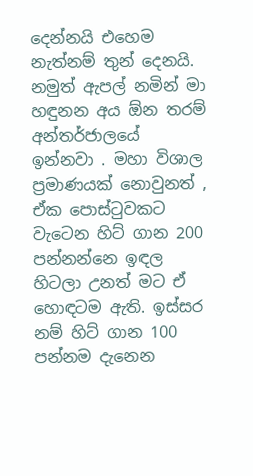දෙන්නයි එහෙම නැත්නම් තුන් දෙනයි. නමුත් ඇපල් නමින් මා හඳුනන අය ඕන තරම් අන්තර්ජාලයේ ඉන්නවා . මහා විශාල ප්‍රමාණයක් නොවුනත් , ඒක පොස්ටුවකට වැටෙන හිට් ගාන 200 පන්නන්නෙ ඉඳල හිටලා උනත් මට ඒ හොඳටම ඇති. ඉස්සර නම් හිට් ගාන 100 පන්නම දැනෙන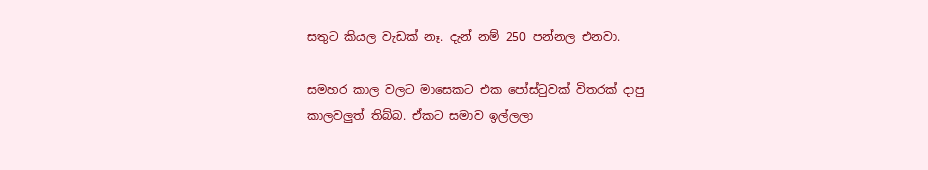සතුට කියල වැඩක් නෑ. දැන් නම් 250 පන්නල එනවා.

සමහර කාල වලට මාසෙකට එක පෝස්ටුවක් විතරක් දාපු කාලවලුත් තිබ්බ. ඒකට සමාව ඉල්ලලා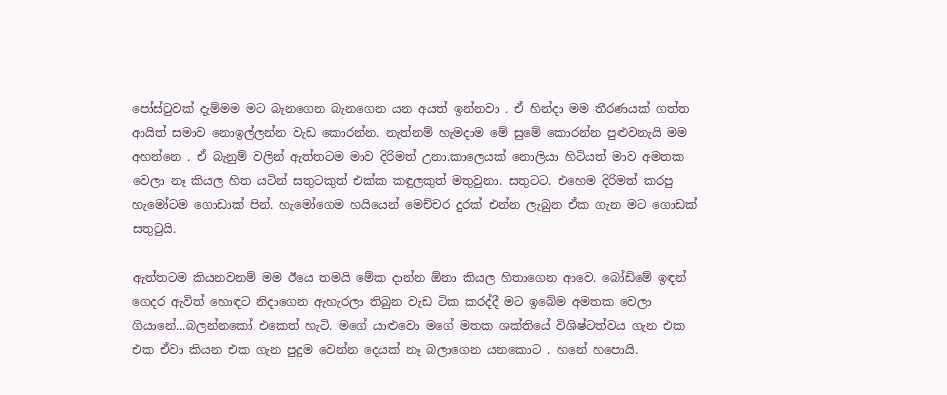පෝස්ටුවක් දැම්මම මට බැනගෙන බැනගෙන යන අයත් ඉන්නවා . ඒ හින්දා මම තීරණයක් ගත්ත ආයිත් සමාව නොඉල්ලන්න වැඩ කොරන්න. නැත්නම් හැමදාම මේ සුමේ කොරන්න පුළුවනැයි මම අහන්නෙ . ඒ බැනුම් වලින් ඇත්තටම මාව දිරිමත් උනා.කාලෙයක් නොලියා හිටියත් මාව අමතක වෙලා නෑ කියල හිත යටින් සතුටකුත් එක්ක කඳුලකුත් මතුවුනා. සතුටට. එහෙම දිරිමත් කරපු හැමෝටම ගොඩාක් පින්. හැමෝගෙම හයියෙන් මෙච්චර දුරක් එන්න ලැබුන ඒක ගැන මට ගොඩක් සතුටුයි.

ඇත්තටම කියනවනම් මම ඊයෙ තමයි මේක දාන්න ඕනා කියල හිතාගෙන ආවෙ. බෝඩිමේ ඉඳන් ගෙදර ඇවිත් හොඳට නිදාගෙන ඇහැරලා තිබුන වැඩ ටික කරද්දී මට ඉබේම අමතක වෙලා ගියානේ...බලන්නකෝ එකෙත් හැටි. මගේ යාළුවො මගේ මතක ශක්තියේ විශිෂ්ටත්වය ගැන එක එක ඒවා කියන එක ගැන පුදුම වෙන්න දෙයක් නෑ බලාගෙන යනකොට . හනේ හපොයි.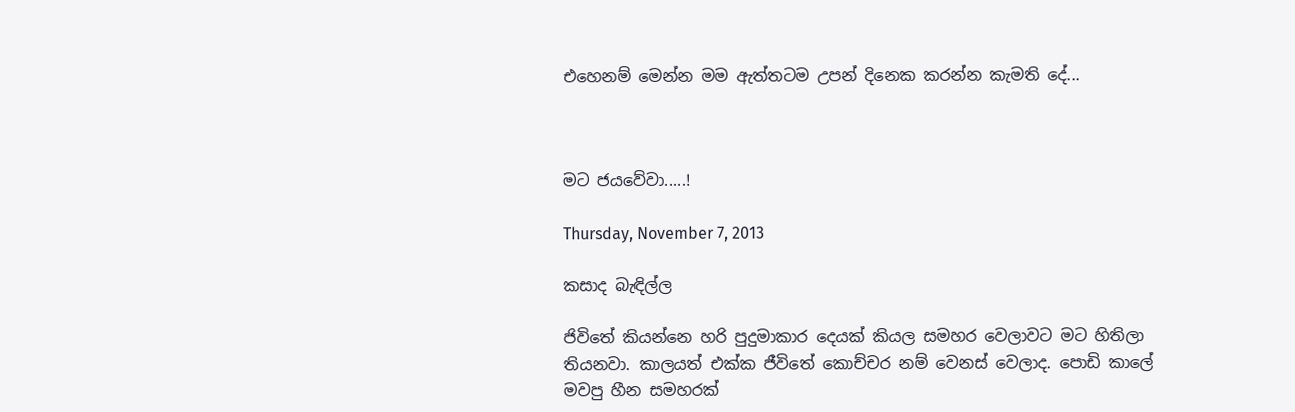එහෙනම් මෙන්න මම ඇත්තටම උපන් දිනෙක කරන්න කැමති දේ...



මට ජයවේවා.....!

Thursday, November 7, 2013

කසාද බැඳිල්ල

ජිවිතේ කියන්නෙ හරි පුදුමාකාර දෙයක් කියල සමහර වෙලාවට මට හිතිලා තියනවා. කාලයත් එක්ක ජීවිතේ කොච්චර නම් වෙනස් වෙලාද. පොඩි කාලේ මවපු හීන සමහරක්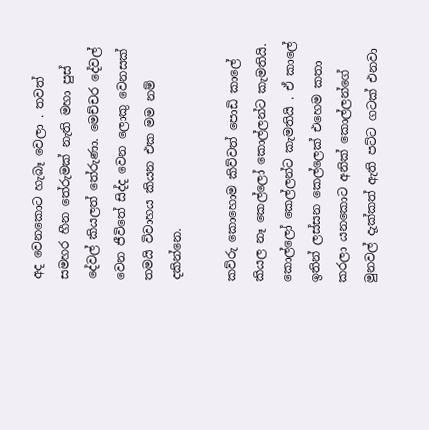අද වෙනකොට හැබෑ වෙලා . තවත් සමහර හීන තේරුමක් නැති මහා පුස් දේවල් කියලත් තේරුණා. මෙච්චර දේවල් වෙන ජීවිතේ සිද්ද වෙන ලොකු වෙනසක් තමයි විවාහය කියන එක මම නම් දකින්නෙ.

කව්රු කොහොම කිව්වත් පොඩි කාලේ කියල නෑ කෙල්ලෝ කොල්ලන්ට කැමතියි. කොල්ලෝ කෙල්ලන්ට කැමතියි . ඒ කාලේ ඉතින් ලස්සන කෙල්ලෙක් එහෙම කතා කරලා යනකොට අනික් කොල්ලන්ගේ මුනවල් දැක්කත් ඇති පට්ට ගටක් එනවා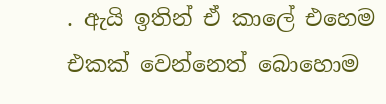. ඇයි ඉතින් ඒ කාලේ එහෙම එකක් වෙන්නෙත් බොහොම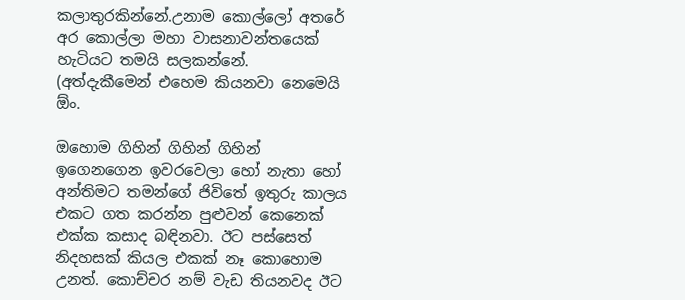කලාතුරකින්නේ.උනාම කොල්ලෝ අතරේ අර කොල්ලා මහා වාසනාවන්තයෙක් හැටියට තමයි සලකන්නේ. (අත්දැකීමෙන් එහෙම කියනවා නෙමෙයි ඕං.

ඔහොම ගිහින් ගිහින් ගිහින් ඉගෙනගෙන ඉවරවෙලා හෝ නැතා හෝ අන්තිමට තමන්ගේ ජිවිතේ ඉතුරු කාලය එකට ගත කරන්න පුළුවන් කෙනෙක් එක්ක කසාද බඳිනවා. ඊට පස්සෙත් නිදහසක් කියල එකක් නෑ කොහොම උනත්. කොච්චර නම් වැඩ තියනවද ඊට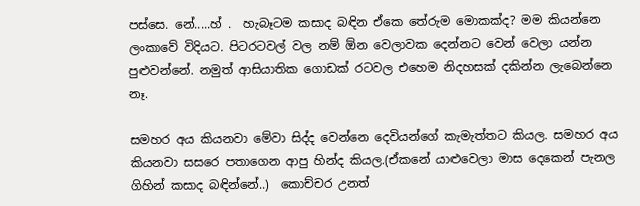පස්සෙ. නේ.....හ් .  හැබෑටම කසාද බඳින ඒකෙ තේරුම මොකක්ද? මම කියන්නෙ ලංකාවේ විදියට. පිටරටවල් වල නම් ඕන වෙලාවක දෙන්නට වෙන් වෙලා යන්න පුළුවන්නේ. නමුත් ආසියාතික ගොඩක් රටවල එහෙම නිදහසක් දකින්න ලැබෙන්නෙ නෑ.

සමහර අය කියනවා මේවා සිද්ද වෙන්නෙ දෙවියන්ගේ කැමැත්තට කියල. සමහර අය කියනවා සසරෙ පතාගෙන ආපු හින්ද කියල.(ඒකනේ යාළුවෙලා මාස දෙකෙන් පැනල ගිහින් කසාද බඳින්නේ..)  කොච්චර උනත්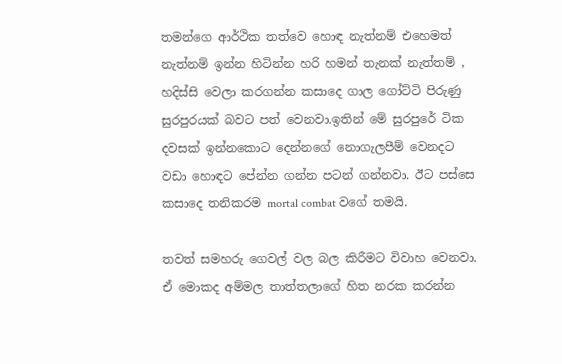තමන්ගෙ ආර්ථික තත්වෙ හොඳ නැත්නම් එහෙමත් නැත්නම් ඉන්න හිටින්න හරි හමන් තැනක් නැත්තම් , හදිස්සි වෙලා කරගන්න කසාදෙ ගාල ගෝට්ටි පිරුණු සුරපුරයක් බවට පත් වෙනවා.ඉතින් මේ සුරපුරේ ටික දවසක් ඉන්නකොට දෙන්නගේ නොගැලපීම් වෙනදට වඩා හොඳට පේන්න ගන්න පටන් ගන්නවා. ඊට පස්සෙ කසාදෙ තනිකරම mortal combat වගේ තමයි.

තවත් සමහරු ගෙවල් වල බල කිරීමට විවාහ වෙනවා. ඒ මොකද අම්මල තාත්තලාගේ හිත නරක කරන්න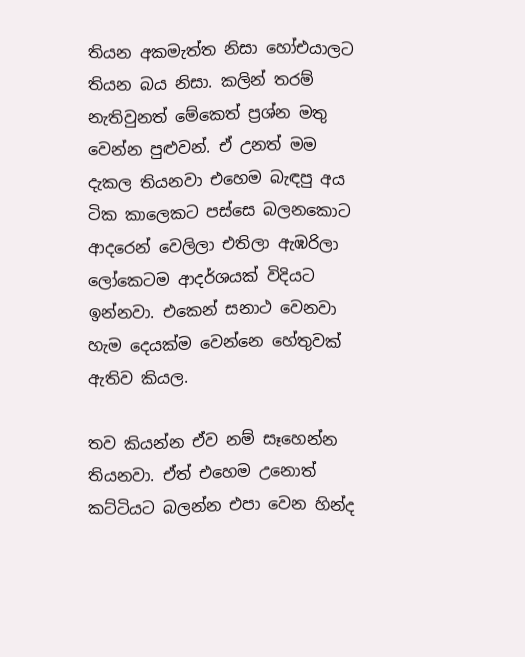තියන අකමැත්ත නිසා හෝඑයාලට තියන බය නිසා. කලින් තරම් නැතිවුනත් මේකෙත් ප්‍රශ්න මතු වෙන්න පුළුවන්. ඒ උනත් මම දැකල තියනවා එහෙම බැඳපු අය ටික කාලෙකට පස්සෙ බලනකොට ආදරෙන් වෙලිලා එතිලා ඇඹරිලා ලෝකෙටම ආදර්ශයක් විදියට ඉන්නවා. එකෙන් සනාථ වෙනවා හැම දෙයක්ම වෙන්නෙ හේතුවක් ඇතිව කියල.

තව කියන්න ඒව නම් සෑහෙන්න තියනවා. ඒත් එහෙම උනොත් කට්ටියට බලන්න එපා වෙන හින්ද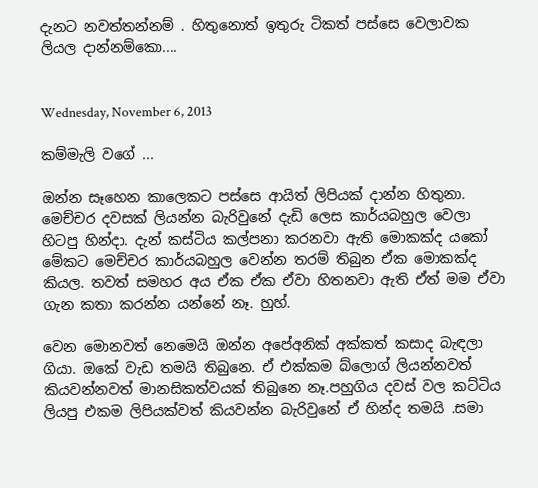දැනට නවත්තන්නම් . හිතුනොත් ඉතුරු ටිකත් පස්සෙ වෙලාවක ලියල දාන්නම්කො....


Wednesday, November 6, 2013

කම්මැලි වගේ ...

ඔන්න සෑහෙන කාලෙකට පස්සෙ ආයිත් ලිපියක් දාන්න හිතුනා. මෙච්චර දවසක් ලියන්න බැරිවුනේ දැඩි ලෙස කාර්යබහුල වෙලා හිටපු හින්දා. දැන් කස්ටිය කල්පනා කරනවා ඇති මොකක්ද යකෝ මේකට මෙච්චර කාර්යබහුල වෙන්න තරම් තිබුන ඒක මොකක්ද කියල. තවත් සමහර අය ඒක ඒක ඒවා හිතනවා ඇති ඒත් මම ඒවා ගැන කතා කරන්න යන්නේ නෑ. හුහ්.

වෙන මොනවත් නෙමෙයි ඔන්න අපේඅනික් අක්කත් කසාද බැඳලා ගියා. ඔකේ වැඩ තමයි තිබුනෙ. ඒ එක්කම බ්ලොග් ලියන්නවත් කියවන්නවත් මානසිකත්වයක් තිබුනෙ නෑ.පහුගිය දවස් වල කට්ටිය ලියපු එකම ලිපියක්වත් කියවන්න බැරිවුනේ ඒ හින්ද තමයි .සමා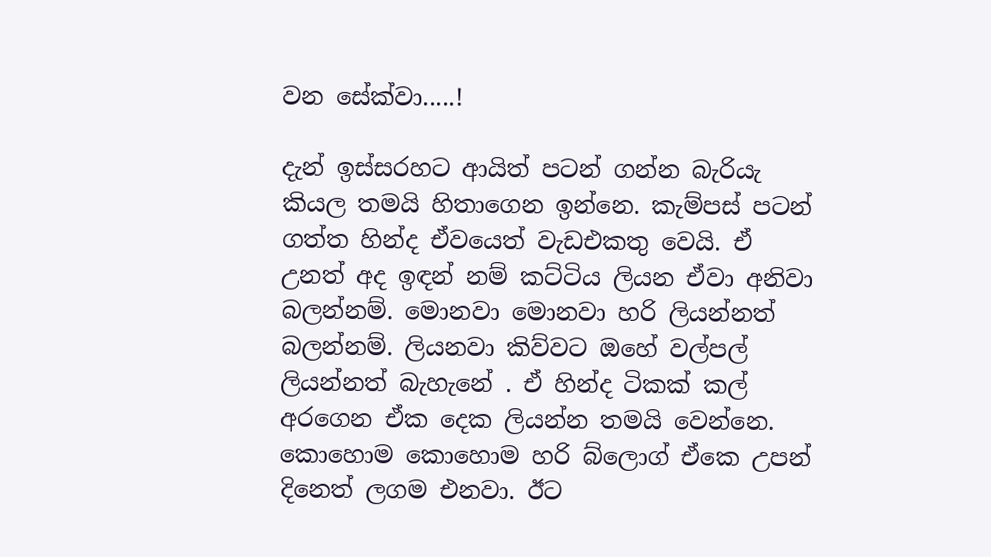වන සේක්වා.....!

දැන් ඉස්සරහට ආයිත් පටන් ගන්න බැරියැ කියල තමයි හිතාගෙන ඉන්නෙ. කැම්පස් පටන් ගත්ත හින්ද ඒවයෙත් වැඩඑකතු වෙයි. ඒ උනත් අද ඉඳන් නම් කට්ටිය ලියන ඒවා අනිවා බලන්නම්. මොනවා මොනවා හරි ලියන්නත් බලන්නම්. ලියනවා කිව්වට ඔහේ වල්පල් ලියන්නත් බැහැනේ . ඒ හින්ද ටිකක් කල් අරගෙන ඒක දෙක ලියන්න තමයි වෙන්නෙ. කොහොම කොහොම හරි බ්ලොග් ඒකෙ උපන් දිනෙත් ලගම එනවා. ඊට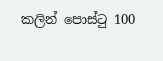කලින් පොස්ටු 100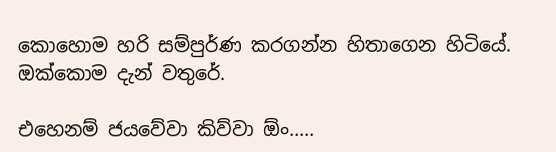කොහොම හරි සම්පුර්ණ කරගන්න හිතාගෙන හිටියේ. ඔක්කොම දැන් වතුරේ.

එහෙනම් ජයවේවා කිව්වා ඕං.....